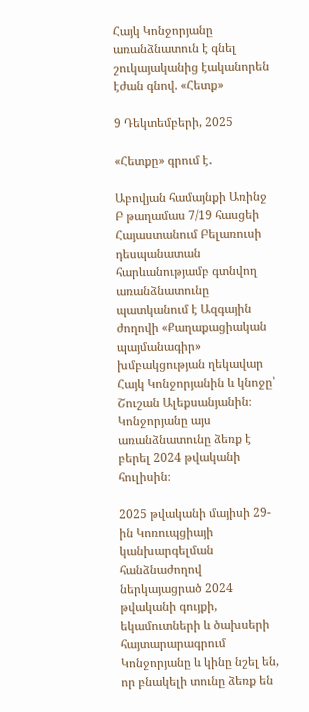Հայկ Կոնջորյանը առանձնատուն է գնել շուկայականից էականորեն էժան գնով. «Հետք»

9 Դեկտեմբերի, 2025

«Հետքը» գրում է․

Աբովյան համայնքի Առինջ Բ թաղամաս 7/19 հասցեի Հայաստանում Բելառուսի դեսպանատան հարևանությամբ գտնվող առանձնատունը պատկանում է Ազգային ժողովի «Քաղաքացիական պայմանագիր» խմբակցության ղեկավար Հայկ Կոնջորյանին և կնոջը՝ Շուշան Ալեքսանյանին։ Կոնջորյանը այս առանձնատունը ձեռք է բերել 2024 թվականի հուլիսին։

2025 թվականի մայիսի 29-ին Կոռուպցիայի կանխարգելման հանձնաժողով ներկայացրած 2024 թվականի գույքի, եկամուտների և ծախսերի հայտարարագրում Կոնջորյանը և կինը նշել են, որ բնակելի տունը ձեռք են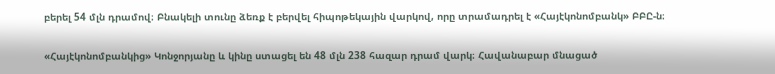բերել 54 մլն դրամով։ Բնակելի տունը ձեռք է բերվել հիպոթեկային վարկով, որը տրամադրել է «Հայէկոնոմբանկ» ԲԲԸ-ն։

«Հայէկոնոմբանկից» Կոնջորյանը և կինը ստացել են 48 մլն 238 հազար դրամ վարկ։ Հավանաբար մնացած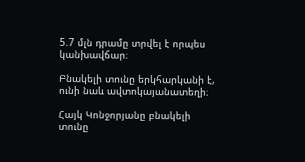5.7 մլն դրամը տրվել է որպես կանխավճար։

Բնակելի տունը երկհարկանի է, ունի նաև ավտոկայանատեղի։

Հայկ Կոնջորյանը բնակելի տունը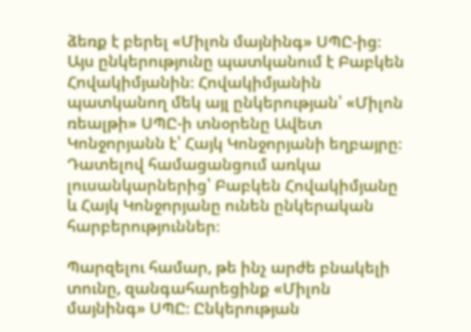ձեռք է բերել «Միլոն մայնինգ» ՍՊԸ-ից։ Այս ընկերությունը պատկանում է Բաբկեն Հովակիմյանին։ Հովակիմյանին պատկանող մեկ այլ ընկերության՝ «Միլոն ռեալթի» ՍՊԸ-ի տնօրենը Ավետ Կոնջորյանն է՝ Հայկ Կոնջորյանի եղբայրը։ Դատելով համացանցում առկա լուսանկարներից՝ Բաբկեն Հովակիմյանը և Հայկ Կոնջորյանը ունեն ընկերական հարբերություններ։

Պարզելու համար, թե ինչ արժե բնակելի տունը, զանգահարեցինք «Միլոն մայնինգ» ՍՊԸ։ Ընկերության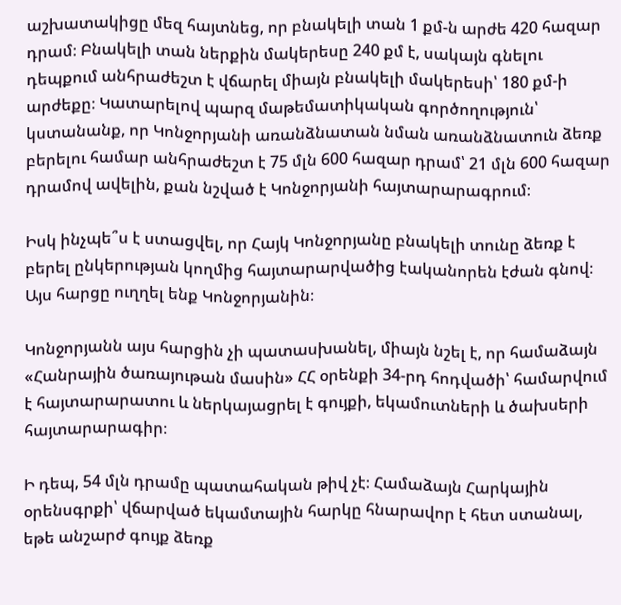աշխատակիցը մեզ հայտնեց, որ բնակելի տան 1 քմ-ն արժե 420 հազար դրամ։ Բնակելի տան ներքին մակերեսը 240 քմ է, սակայն գնելու դեպքում անհրաժեշտ է վճարել միայն բնակելի մակերեսի՝ 180 քմ-ի արժեքը։ Կատարելով պարզ մաթեմատիկական գործողություն՝ կստանանք, որ Կոնջորյանի առանձնատան նման առանձնատուն ձեռք բերելու համար անհրաժեշտ է 75 մլն 600 հազար դրամ՝ 21 մլն 600 հազար դրամով ավելին, քան նշված է Կոնջորյանի հայտարարագրում։

Իսկ ինչպե՞ս է ստացվել, որ Հայկ Կոնջորյանը բնակելի տունը ձեռք է բերել ընկերության կողմից հայտարարվածից էականորեն էժան գնով։ Այս հարցը ուղղել ենք Կոնջորյանին։

Կոնջորյանն այս հարցին չի պատասխանել, միայն նշել է, որ համաձայն «Հանրային ծառայութան մասին» ՀՀ օրենքի 34-րդ հոդվածի՝ համարվում է հայտարարատու և ներկայացրել է գույքի, եկամուտների և ծախսերի հայտարարագիր։

Ի դեպ, 54 մլն դրամը պատահական թիվ չէ։ Համաձայն Հարկային օրենսգրքի՝ վճարված եկամտային հարկը հնարավոր է հետ ստանալ, եթե անշարժ գույք ձեռք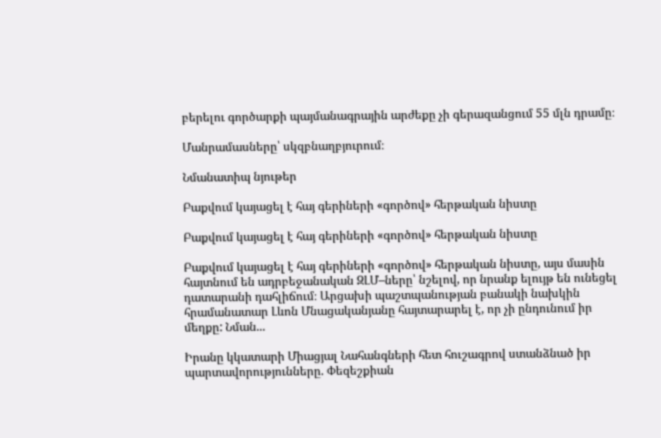բերելու գործարքի պայմանագրային արժեքը չի գերազանցում 55 մլն դրամը։

Մանրամասները՝ սկզբնաղբյուրում։

Նմանատիպ նյութեր

Բաքվում կայացել է հայ գերիների «գործով» հերթական նիստը

Բաքվում կայացել է հայ գերիների «գործով» հերթական նիստը

Բաքվում կայացել է հայ գերիների «գործով» հերթական նիստը, այս մասին հայտնում են ադրբեջանական ԶԼՄ–ները՝ նշելով, որ նրանք ելույթ են ունեցել դատարանի դահլիճում։ Արցախի պաշտպանության բանակի նախկին հրամանատար Լևոն Մնացականյանը հայտարարել է, որ չի ընդունում իր մեղքը: Նման...

Իրանը կկատարի Միացյալ Նահանգների հետ հուշագրով ստանձնած իր պարտավորությունները. Փեզեշքիան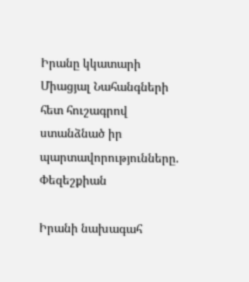Իրանը կկատարի Միացյալ Նահանգների հետ հուշագրով ստանձնած իր պարտավորությունները. Փեզեշքիան

Իրանի նախագահ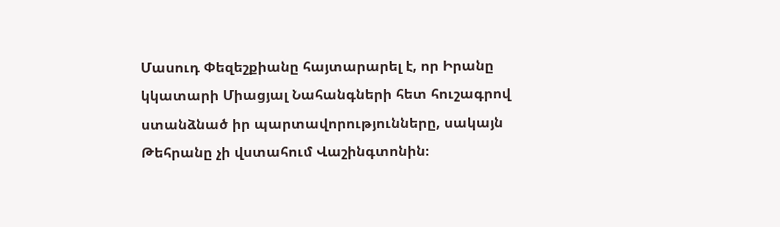Մասուդ Փեզեշքիանը հայտարարել է, որ Իրանը կկատարի Միացյալ Նահանգների հետ հուշագրով ստանձնած իր պարտավորությունները, սակայն Թեհրանը չի վստահում Վաշինգտոնին։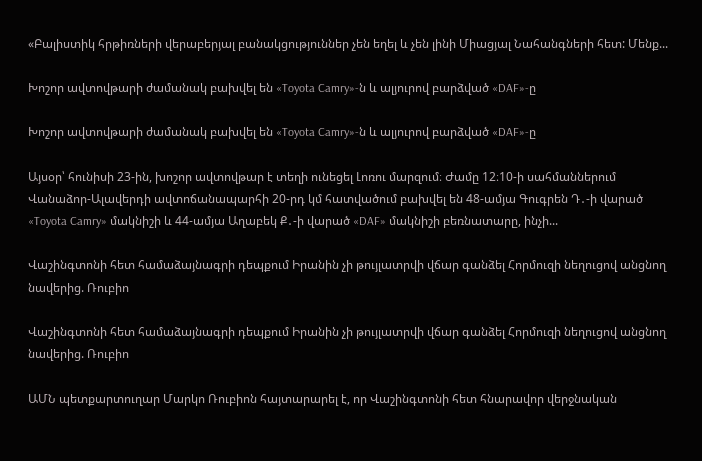«Բալիստիկ հրթիռների վերաբերյալ բանակցություններ չեն եղել և չեն լինի Միացյալ Նահանգների հետ: Մենք...

Խոշոր ավտովթարի ժամանակ բախվել են «Toyota Camry»-ն և ալյուրով բարձված «DAF»-ը

Խոշոր ավտովթարի ժամանակ բախվել են «Toyota Camry»-ն և ալյուրով բարձված «DAF»-ը

Այսօր՝ հունիսի 23-ին, խոշոր ավտովթար է տեղի ունեցել Լոռու մարզում։ Ժամը 12։10-ի սահմաններում Վանաձոր-Ալավերդի ավտոճանապարհի 20-րդ կմ հատվածում բախվել են 48-ամյա Գուգրեն Դ․-ի վարած «Toyota Camry» մակնիշի և 44-ամյա Աղաբեկ Ք․-ի վարած «DAF» մակնիշի բեռնատարը, ինչի...

Վաշինգտոնի հետ համաձայնագրի դեպքում Իրանին չի թույլատրվի վճար գանձել Հորմուզի նեղուցով անցնող նավերից. Ռուբիո

Վաշինգտոնի հետ համաձայնագրի դեպքում Իրանին չի թույլատրվի վճար գանձել Հորմուզի նեղուցով անցնող նավերից. Ռուբիո

ԱՄՆ պետքարտուղար Մարկո Ռուբիոն հայտարարել է, որ Վաշինգտոնի հետ հնարավոր վերջնական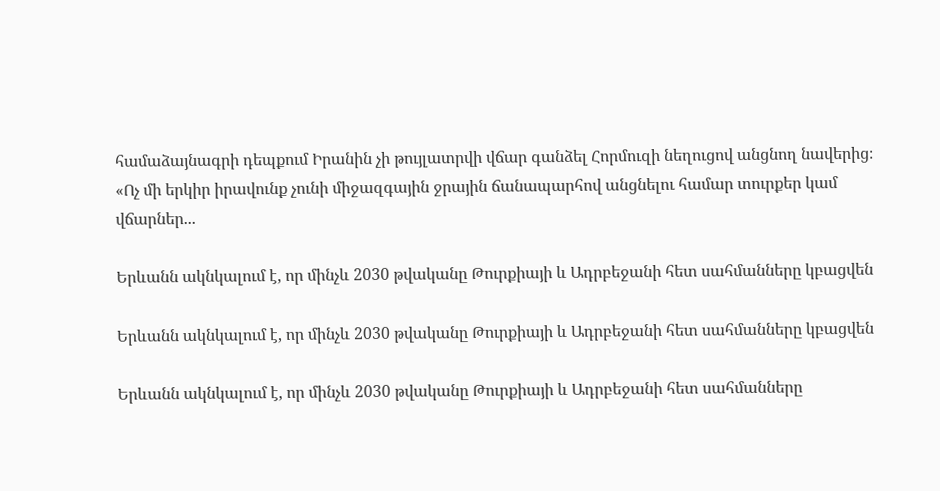համաձայնագրի դեպքում Իրանին չի թույլատրվի վճար գանձել Հորմուզի նեղուցով անցնող նավերից։ «Ոչ մի երկիր իրավունք չունի միջազգային ջրային ճանապարհով անցնելու համար տուրքեր կամ վճարներ...

Երևանն ակնկալում է, որ մինչև 2030 թվականը Թուրքիայի և Ադրբեջանի հետ սահմանները կբացվեն

Երևանն ակնկալում է, որ մինչև 2030 թվականը Թուրքիայի և Ադրբեջանի հետ սահմանները կբացվեն

Երևանն ակնկալում է, որ մինչև 2030 թվականը Թուրքիայի և Ադրբեջանի հետ սահմանները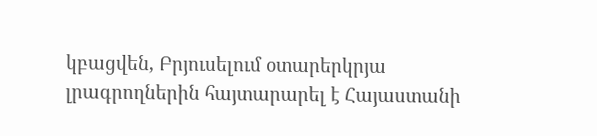կբացվեն, Բրյուսելում օտարերկրյա լրագրողներին հայտարարել է Հայաստանի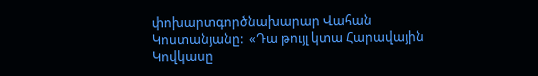փոխարտգործնախարար Վահան Կոստանյանը:  «Դա թույլ կտա Հարավային Կովկասը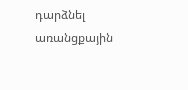դարձնել առանցքային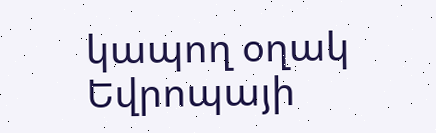կապող օղակ Եվրոպայի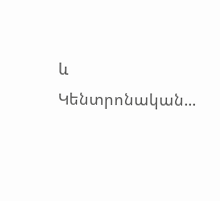և Կենտրոնական...